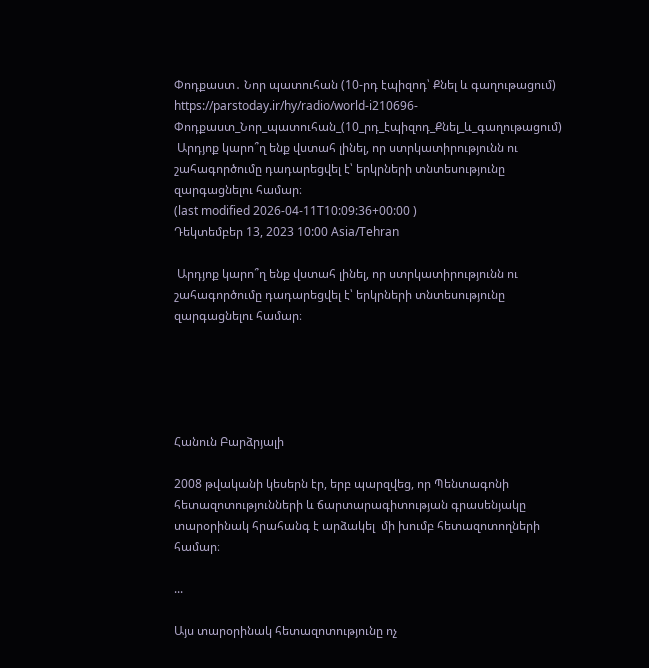Փոդքաստ․ Նոր պատուհան (10-րդ էպիզոդ՝ Քնել և գաղութացում)
https://parstoday.ir/hy/radio/world-i210696-Փոդքաստ_Նոր_պատուհան_(10_րդ_էպիզոդ_Քնել_և_գաղութացում)
 Արդյոք կարո՞ղ ենք վստահ լինել, որ ստրկատիրությունն ու շահագործումը դադարեցվել է՝ երկրների տնտեսությունը զարգացնելու համար։
(last modified 2026-04-11T10:09:36+00:00 )
Դեկտեմբեր 13, 2023 10:00 Asia/Tehran

 Արդյոք կարո՞ղ ենք վստահ լինել, որ ստրկատիրությունն ու շահագործումը դադարեցվել է՝ երկրների տնտեսությունը զարգացնելու համար։





Հանուն Բարձրյալի

2008 թվականի կեսերն էր, երբ պարզվեց, որ Պենտագոնի հետազոտությունների և ճարտարագիտության գրասենյակը տարօրինակ հրահանգ է արձակել  մի խումբ հետազոտողների համար։

...

Այս տարօրինակ հետազոտությունը ոչ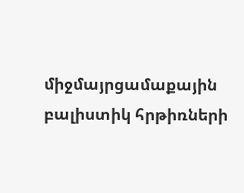միջմայրցամաքային բալիստիկ հրթիռների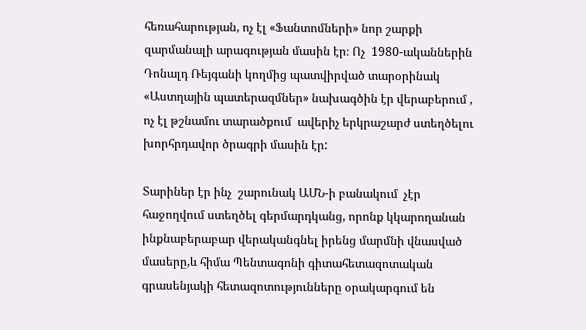հեռահարության, ոչ էլ «Ֆանտոմների» նոր շարքի զարմանալի արագության մասին էր։ Ոչ  1980-ականներին Դոնալդ Ռեյգանի կողմից պատվիրված տարօրինակ «Աստղային պատերազմներ» նախագծին էր վերաբերում , ոչ էլ թշնամու տարածքում  ավերիչ երկրաշարժ ստեղծելու խորհրդավոր ծրագրի մասին էր:

Տարիներ էր ինչ  շարունակ ԱՄՆ-ի բանակում  չէր  հաջողվում ստեղծել գերմարդկանց, որոնք կկարողանան ինքնաբերաբար վերականգնել իրենց մարմնի վնասված  մասերը,և հիմա Պենտագոնի գիտահետազոտական գրասենյակի հետազոտությունները օրակարգում են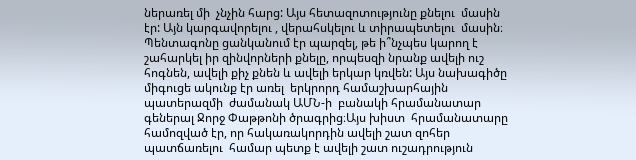ներառել մի  չնչին հարց: Այս հետազոտությունը քնելու  մասին էր: Այն կարգավորելու , վերահսկելու և տիրապետելու  մասին։ Պենտագոնը ցանկանում էր պարզել, թե ի՞նչպես կարող է շահարկել իր զինվորների քնելը, որպեսզի նրանք ավելի ուշ հոգնեն, ավելի քիչ քնեն և ավելի երկար կռվեն: Այս նախագիծը միգուցե ակունք էր առել  երկրորդ համաշխարհային պատերազմի  ժամանակ ԱՄՆ-ի  բանակի հրամանատար գեներալ Ջորջ Փաթթոնի ծրագրից։Այս խիստ  հրամանատարը համոզված էր, որ հակառակորդին ավելի շատ զոհեր պատճառելու  համար պետք է ավելի շատ ուշադրություն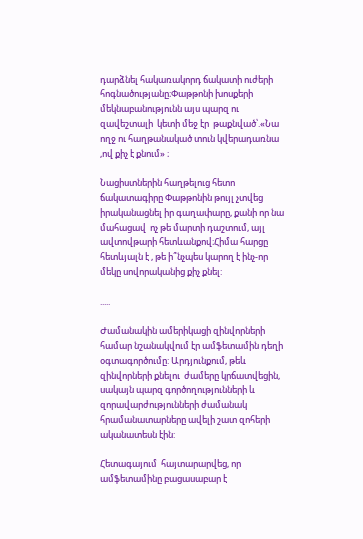դարձնել հակառակորդ ճակատի ուժերի հոգնածությանը։Փաթթոնի խոսքերի մեկնաբանությունն այս պարզ ու զավեշտալի  կետի մեջ էր  թաքնված՝.«Նա ողջ ու հաղթանակած տուն կվերադառնա ,ով քիչ է քնում» ։

Նացիստներին հաղթելուց հետո ճակատագիրը Փաթթոնին թույլ չտվեց իրականացնել իր գաղափարը, քանի որ նա մահացավ  ոչ թե մարտի դաշտում, այլ ավտովթարի հետևանքով։Հիմա հարցը հետևյալն է , թե ի՞նչպես կարող է ինչ-որ մեկը սովորականից քիչ քնել:

.....

Ժամանակին ամերիկացի զինվորների համար նշանակվում էր ամֆետամին դեղի օգտագործումը: Արդյունքում, թեև զինվորների քնելու  ժամերը կրճատվեցին, սակայն պարզ գործողությունների և զորավարժությունների ժամանակ հրամանատարները ավելի շատ զոհերի ականատեսն էին:

Հետագայում  հայտարարվեց, որ ամֆետամինը բացասաբար է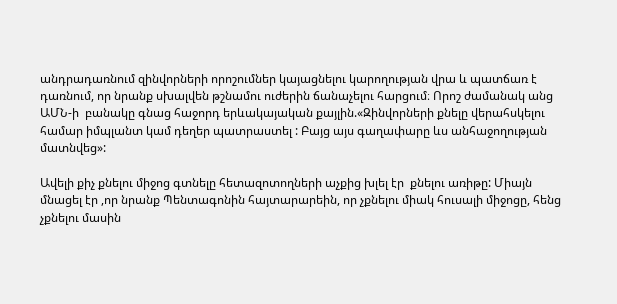անդրադառնում զինվորների որոշումներ կայացնելու կարողության վրա և պատճառ է դառնում, որ նրանք սխալվեն թշնամու ուժերին ճանաչելու հարցում։ Որոշ ժամանակ անց ԱՄՆ-ի  բանակը գնաց հաջորդ երևակայական քայլին.«Զինվորների քնելը վերահսկելու համար իմպլանտ կամ դեղեր պատրաստել : Բայց այս գաղափարը ևս անհաջողության մատնվեց»:

Ավելի քիչ քնելու միջոց գտնելը հետազոտողների աչքից խլել էր  քնելու առիթը: Միայն մնացել էր ,որ նրանք Պենտագոնին հայտարարեին, որ չքնելու միակ հուսալի միջոցը, հենց  չքնելու մասին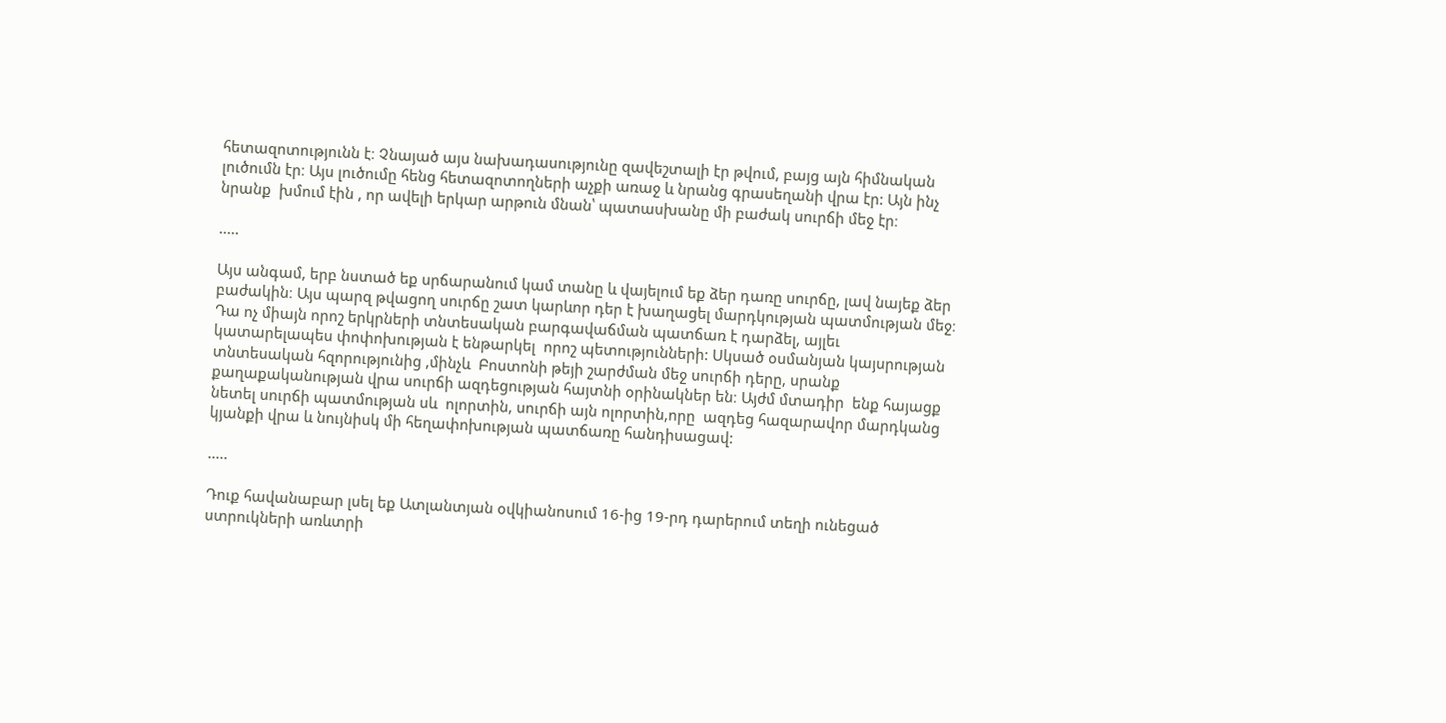հետազոտությունն է։ Չնայած այս նախադասությունը զավեշտալի էր թվում, բայց այն հիմնական լուծումն էր։ Այս լուծումը հենց հետազոտողների աչքի առաջ և նրանց գրասեղանի վրա էր: Այն ինչ նրանք  խմում էին , որ ավելի երկար արթուն մնան՝ պատասխանը մի բաժակ սուրճի մեջ էր։

.....

Այս անգամ, երբ նստած եք սրճարանում կամ տանը և վայելում եք ձեր դառը սուրճը, լավ նայեք ձեր բաժակին։ Այս պարզ թվացող սուրճը շատ կարևոր դեր է խաղացել մարդկության պատմության մեջ։ Դա ոչ միայն որոշ երկրների տնտեսական բարգավաճման պատճառ է դարձել, այլեւ կատարելապես փոփոխության է ենթարկել  որոշ պետությունների: Սկսած օսմանյան կայսրության տնտեսական հզորությունից ,մինչև  Բոստոնի թեյի շարժման մեջ սուրճի դերը, սրանք քաղաքականության վրա սուրճի ազդեցության հայտնի օրինակներ են։ Այժմ մտադիր  ենք հայացք նետել սուրճի պատմության սև  ոլորտին, սուրճի այն ոլորտին,որը  ազդեց հազարավոր մարդկանց կյանքի վրա և նույնիսկ մի հեղափոխության պատճառը հանդիսացավ:

.....

Դուք հավանաբար լսել եք Ատլանտյան օվկիանոսում 16-ից 19-րդ դարերում տեղի ունեցած ստրուկների առևտրի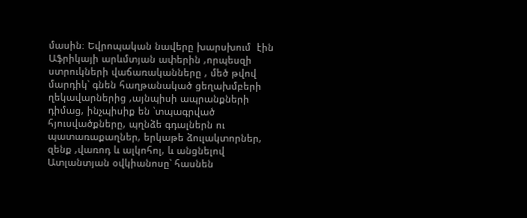մասին։ Եվրոպական նավերը խարսխում  էին Աֆրիկայի արևմտյան ափերին ,որպեսզի ստրուկների վաճառականները , մեծ թվով մարդիկ՝ գնեն հաղթանակած ցեղախմբերի ղեկավարներից ,այնպիսի ապրանքների դիմաց, ինչպիսիք են ՝տպագրված  հյուսվածքները, պղնձե գդալներն ու պատառաքաղներ, երկաթե ձուլակտորներ, զենք ,վառոդ և ալկոհոլ, և անցնելով Ատլանտյան օվկիանոսը՝ հասնեն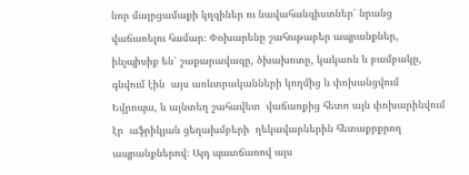նոր մայրցամաքի կղզիներ ու նավահանգիստներ՝ նրանց վաճառելու համար։ Փոխարենը շահութաբեր ապրանքներ, ինչպիսիք են՝ շաքարավազը, ծխախոտը, կակաոն և բամբակը, գնվում էին  այս առևտրականների կողմից և փոխանցվում  Եվրոպա, և այնտեղ շահավետ  վաճառքից հետո այն փոխարինվում էր  աֆրիկյան ցեղախմբերի  ղեկավարներին հետաքրքրող  ապրանքներով։ Այդ պատճառով այս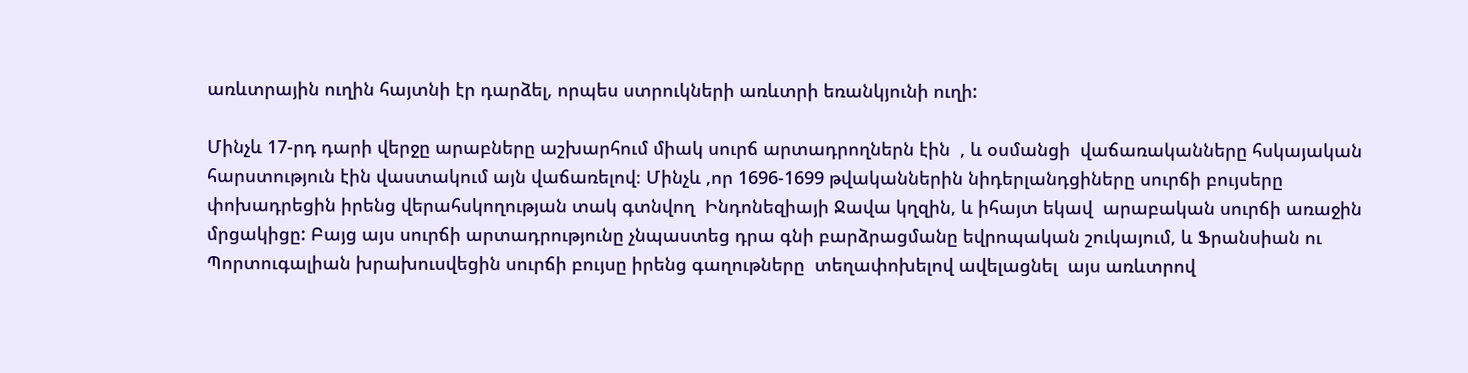առևտրային ուղին հայտնի էր դարձել, որպես ստրուկների առևտրի եռանկյունի ուղի:

Մինչև 17-րդ դարի վերջը արաբները աշխարհում միակ սուրճ արտադրողներն էին  , և օսմանցի  վաճառականները հսկայական հարստություն էին վաստակում այն վաճառելով։ Մինչև ,որ 1696-1699 թվականներին նիդերլանդցիները սուրճի բույսերը փոխադրեցին իրենց վերահսկողության տակ գտնվող  Ինդոնեզիայի Ջավա կղզին, և իհայտ եկավ  արաբական սուրճի առաջին մրցակիցը: Բայց այս սուրճի արտադրությունը չնպաստեց դրա գնի բարձրացմանը եվրոպական շուկայում, և Ֆրանսիան ու Պորտուգալիան խրախուսվեցին սուրճի բույսը իրենց գաղութները  տեղափոխելով ավելացնել  այս առևտրով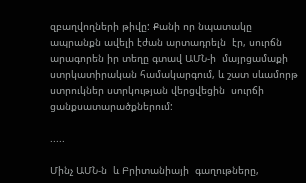զբաղվողների թիվը: Քանի որ նպատակը ապրանքն ավելի էժան արտադրելն  էր, սուրճն արագորեն իր տեղը գտավ ԱՄՆ-ի  մայրցամաքի ստրկատիրական համակարգում, և շատ սևամորթ ստրուկներ ստրկության վերցվեցին  սուրճի ցանքսատարածքներում:

.....

Մինչ ԱՄՆ-ն  և Բրիտանիայի  գաղութները,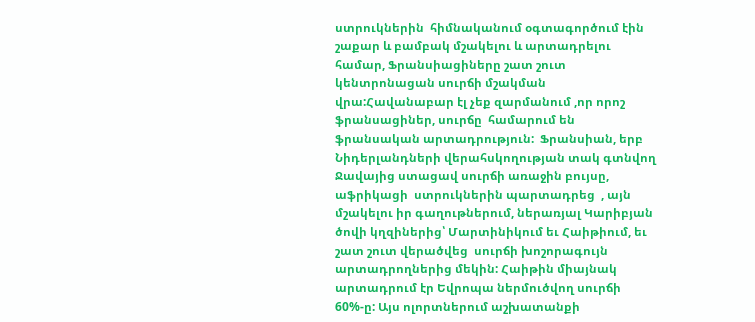ստրուկներին  հիմնականում օգտագործում էին շաքար և բամբակ մշակելու և արտադրելու համար, Ֆրանսիացիները շատ շուտ  կենտրոնացան սուրճի մշակման վրա:Հավանաբար էլ չեք զարմանում ,որ որոշ ֆրանսացիներ, սուրճը  համարում են ֆրանսական արտադրություն:  Ֆրանսիան, երբ Նիդերլանդների վերահսկողության տակ գտնվող Ջավայից ստացավ սուրճի առաջին բույսը, աֆրիկացի  ստրուկներին պարտադրեց  , այն մշակելու իր գաղութներում, ներառյալ Կարիբյան ծովի կղզիներից՝ Մարտինիկում եւ Հաիթիում, եւ շատ շուտ վերածվեց  սուրճի խոշորագույն արտադրողներից մեկին: Հաիթին միայնակ արտադրում էր Եվրոպա ներմուծվող սուրճի  60%-ը: Այս ոլորտներում աշխատանքի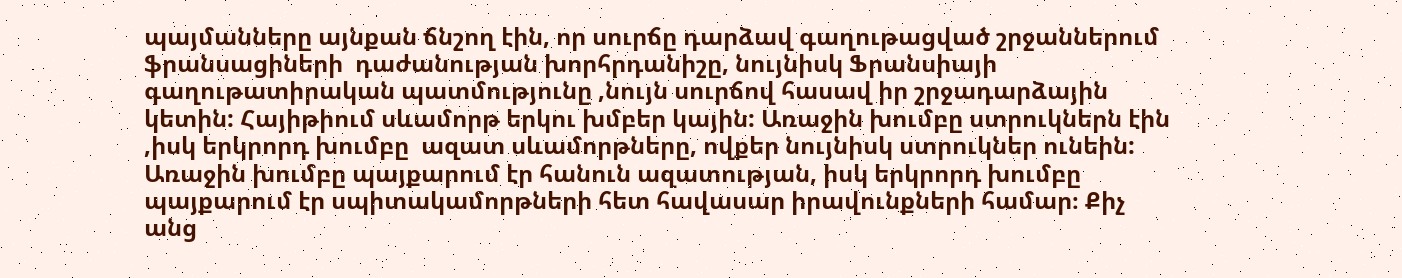պայմանները այնքան ճնշող էին, որ սուրճը դարձավ գաղութացված շրջաններում ֆրանսացիների  դաժանության խորհրդանիշը, նույնիսկ Ֆրանսիայի գաղութատիրական պատմությունը ,նույն սուրճով հասավ իր շրջադարձային կետին: Հայիթիում սևամորթ երկու խմբեր կային: Առաջին խումբը ստրուկներն էին ,իսկ երկրորդ խումբը  ազատ սևամորթները, ովքեր նույնիսկ ստրուկներ ունեին: Առաջին խումբը պայքարում էր հանուն ազատության, իսկ երկրորդ խումբը պայքարում էր սպիտակամորթների հետ հավասար իրավունքների համար։ Քիչ անց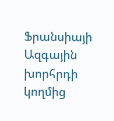Ֆրանսիայի Ազգային խորհրդի կողմից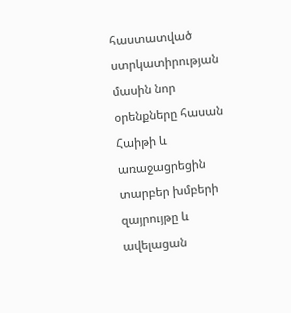հաստատված ստրկատիրության  մասին նոր օրենքները հասան Հաիթի և առաջացրեցին տարբեր խմբերի զայրույթը և ավելացան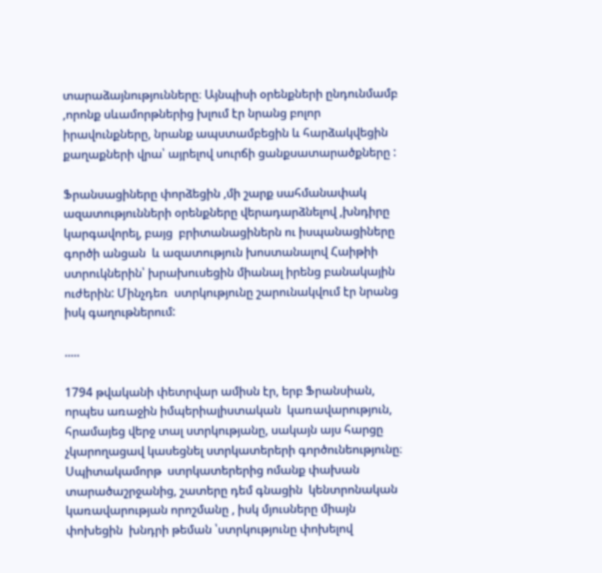տարաձայնությունները։ Այնպիսի օրենքների ընդունմամբ ,որոնք սևամորթներից խլում էր նրանց բոլոր իրավունքները, նրանք ապստամբեցին և հարձակվեցին քաղաքների վրա՝ այրելով սուրճի ցանքսատարածքները :

Ֆրանսացիները փորձեցին ,մի շարք սահմանափակ ազատությունների օրենքները վերադարձնելով ,խնդիրը կարգավորել, բայց  բրիտանացիներն ու իսպանացիները գործի անցան  և ազատություն խոստանալով Հաիթիի ստրուկներին՝ խրախուսեցին միանալ իրենց բանակային ուժերին: Մինչդեռ  ստրկությունը շարունակվում էր նրանց  իսկ գաղութներում:

.....

1794 թվականի փետրվար ամիսն էր, երբ Ֆրանսիան, որպես առաջին իմպերիալիստական  կառավարություն, հրամայեց վերջ տալ ստրկությանը, սակայն այս հարցը չկարողացավ կասեցնել ստրկատերերի գործունեությունը։ Սպիտակամորթ  ստրկատերերից ոմանք փախան  տարածաշրջանից, շատերը դեմ գնացին  կենտրոնական կառավարության որոշմանը , իսկ մյուսները միայն փոխեցին  խնդրի թեման ՝ստրկությունը փոխելով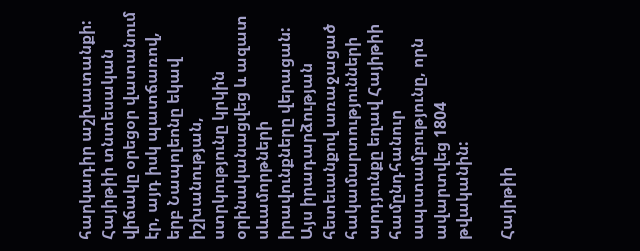հարկադիր աշխատանքի: Հայիթիի տնտեսական վիճակը օրեցօր վատանում էր, այդ իսկ պատճառով, երբ Նապոլեոնը եկավ իշխանության, ստրկությունը կրկին օրինականացվեց և ազատ սևամորթների իրավունքները վերացան: Այս իրադարձության հետեւանքով առաջացած հակամարտությունների արդյունքը եղավ Հայիթիի համընդհանուր ապստամբությունը, որն ավարտվեց 1804 թվականին:

Հայիթիի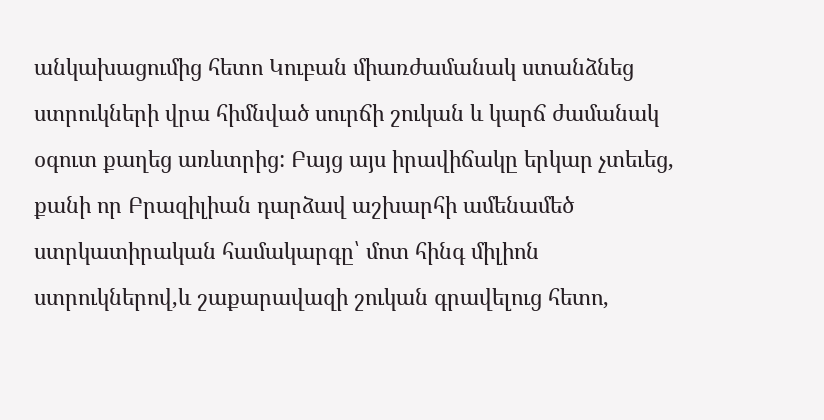անկախացումից հետո Կուբան միառժամանակ ստանձնեց ստրուկների վրա հիմնված սուրճի շուկան և կարճ ժամանակ օգուտ քաղեց առևտրից: Բայց այս իրավիճակը երկար չտեւեց, քանի որ Բրազիլիան դարձավ աշխարհի ամենամեծ ստրկատիրական համակարգը՝ մոտ հինգ միլիոն ստրուկներով,և շաքարավազի շուկան գրավելուց հետո,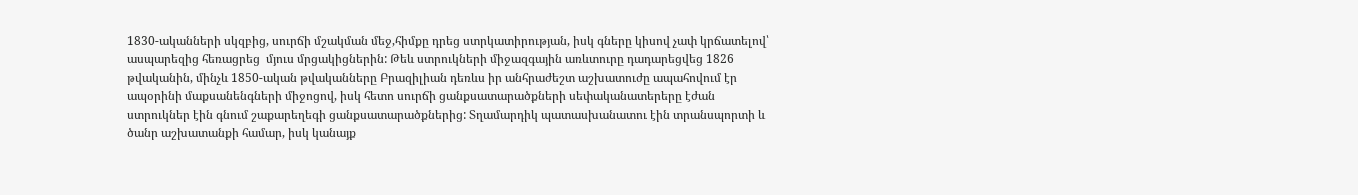1830-ականների սկզբից, սուրճի մշակման մեջ,հիմքը դրեց ստրկատիրության, իսկ գները կիսով չափ կրճատելով՝ ասպարեզից հեռացրեց  մյուս մրցակիցներին: Թեև ստրուկների միջազգային առևտուրը դադարեցվեց 1826 թվականին, մինչև 1850-ական թվականները Բրազիլիան դեռևս իր անհրաժեշտ աշխատուժը ապահովում էր  ապօրինի մաքսանենգների միջոցով, իսկ հետո սուրճի ցանքսատարածքների սեփականատերերը էժան ստրուկներ էին գնում շաքարեղեգի ցանքսատարածքներից: Տղամարդիկ պատասխանատու էին տրանսպորտի և ծանր աշխատանքի համար, իսկ կանայք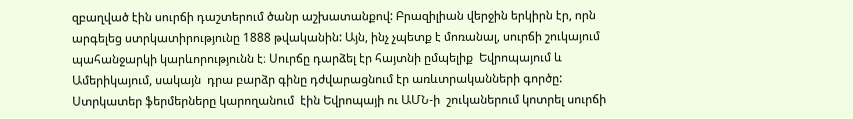զբաղված էին սուրճի դաշտերում ծանր աշխատանքով: Բրազիլիան վերջին երկիրն էր, որն արգելեց ստրկատիրությունը 1888 թվականին: Այն, ինչ չպետք է մոռանալ, սուրճի շուկայում պահանջարկի կարևորությունն է։ Սուրճը դարձել էր հայտնի ըմպելիք  Եվրոպայում և Ամերիկայում, սակայն  դրա բարձր գինը դժվարացնում էր առևտրականների գործը: Ստրկատեր ֆերմերները կարողանում  էին Եվրոպայի ու ԱՄՆ-ի  շուկաներում կոտրել սուրճի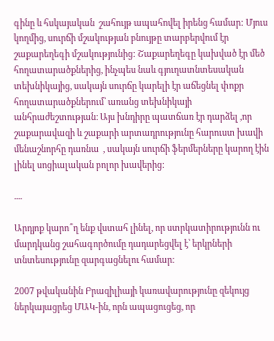գինը և հսկայական  շահույթ ապահովել իրենց համար: Մյուս կողմից, սուրճի մշակության բնույթը տարբերվում էր շաքարեղեգի մշակությունից: Շաքարեղեգը կախված էր մեծ հողատարածքներից, ինչպես նաև գյուղատնտեսական տեխնիկայից, սակայն սուրճը կարելի էր աճեցնել փոքր հողատարածքներում՝ առանց տեխնիկայի անհրաժեշտության։ Այս խնդիրը պատճառ էր դարձել ,որ շաքարավազի և շաքարի արտադրությունը հարուստ խավի մենաշնորհը դառնա  , սակայն սուրճի ֆերմերները կարող էին լինել սոցիալական բոլոր խավերից:

....

Արդյոք կարո՞ղ ենք վստահ լինել, որ ստրկատիրությունն ու մարդկանց շահագործումը դադարեցվել է՝ երկրների տնտեսությունը զարգացնելու համար։

2007 թվականին Բրազիլիայի կառավարությունը զեկույց ներկայացրեց ՄԱԿ-ին, որն ապացուցեց, որ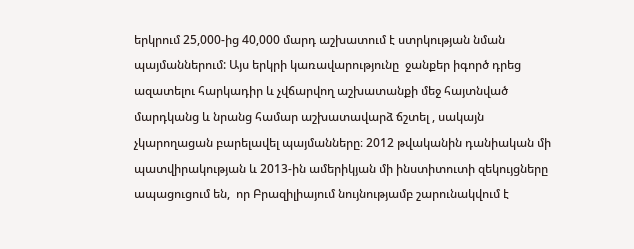երկրում 25,000-ից 40,000 մարդ աշխատում է ստրկության նման պայմաններում: Այս երկրի կառավարությունը  ջանքեր իգործ դրեց  ազատելու հարկադիր և չվճարվող աշխատանքի մեջ հայտնված մարդկանց և նրանց համար աշխատավարձ ճշտել , սակայն չկարողացան բարելավել պայմանները։ 2012 թվականին դանիական մի  պատվիրակության և 2013-ին ամերիկյան մի ինստիտուտի զեկույցները ապացուցում են,  որ Բրազիլիայում նույնությամբ շարունակվում է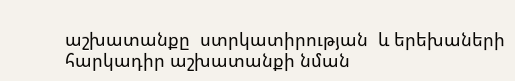աշխատանքը  ստրկատիրության  և երեխաների հարկադիր աշխատանքի նման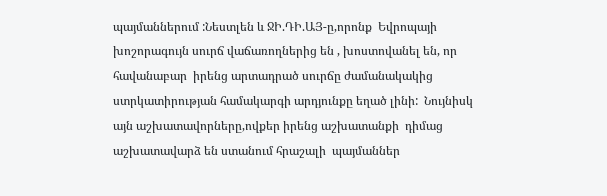պայմաններում :Նեստլեն և ՋԻ.ԴԻ.ԱՅ-ը,որոնք  Եվրոպայի խոշորագույն սուրճ վաճառողներից են , խոստովանել են, որ հավանաբար  իրենց արտադրած սուրճը ժամանակակից  ստրկատիրության համակարգի արդյունքը եղած լինի:  Նույնիսկ այն աշխատավորները,ովքեր իրենց աշխատանքի  դիմաց աշխատավարձ են ստանում հրաշալի  պայմաններ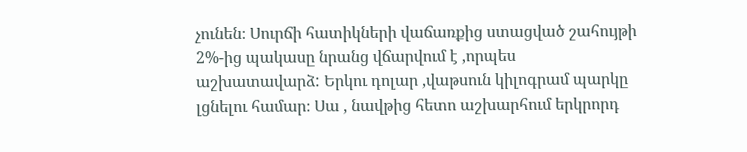չունեն։ Սուրճի հատիկների վաճառքից ստացված շահույթի 2%-ից պակասը նրանց վճարվում է ,որպես աշխատավարձ: Երկու դոլար ,վաթսուն կիլոգրամ պարկը լցնելու համար։ Սա , նավթից հետո աշխարհում երկրորդ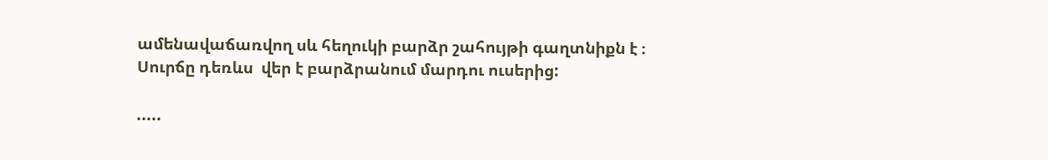ամենավաճառվող սև հեղուկի բարձր շահույթի գաղտնիքն է ։ Սուրճը դեռևս  վեր է բարձրանում մարդու ուսերից:

.....